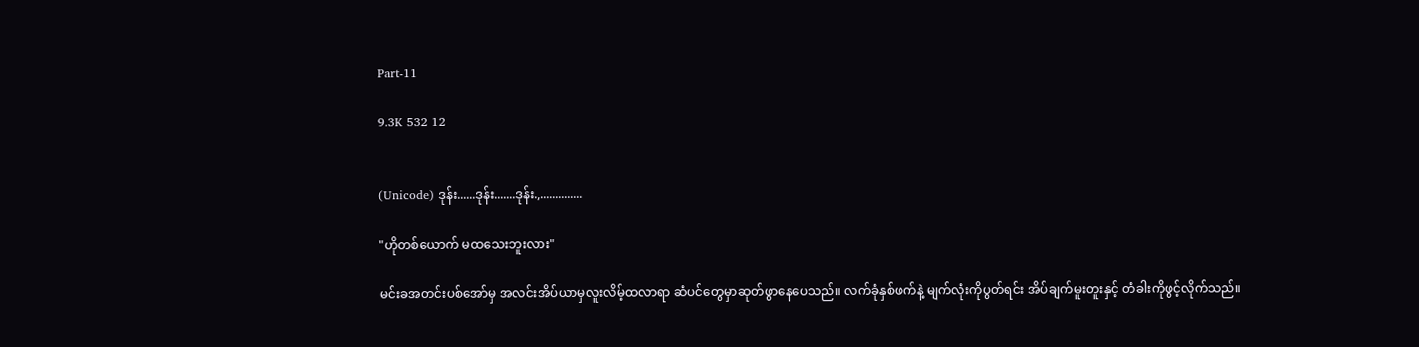Part-11

9.3K 532 12


(Unicode) ဒုန်း......ဒုန်း.......ဒုန်း.,..............

"ဟိုတစ်ယောက် မထသေးဘူးလား"

မင်းခအတင်းပစ်အော်မှ အလင်းအိပ်ယာမှလူးလိမ့်ထလာရာ ဆံပင်တွေမှာဆုတ်ဖွာနေပေသည်။ လက်ခုံနှစ်ဖက်နဲ့ မျက်လုံးကိုပွတ်ရင်း အိပ်ချက်မူးတူးနှင့် တံခါးကိုဖွင့်လိုက်သည်။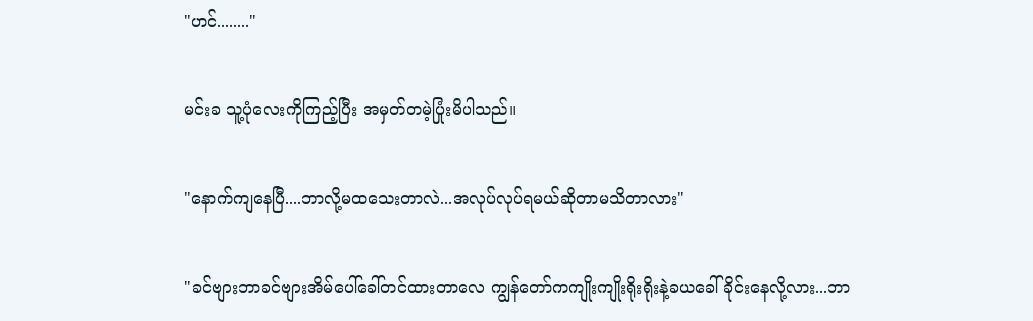"ဟင်........"

မင်းခ သူ့ပုံလေးကိုကြည့်ပြီး အမှတ်တမဲ့ပြုံးမိပါသည်။

"နောက်ကျနေပြီ....ဘာလို့မထသေးတာလဲ...အလုပ်လုပ်ရမယ်ဆိုတာမသိတာလား"

"ခင်ဗျားဘာခင်ဗျားအိမ်ပေါ်ခေါ်တင်ထားတာလေ ကျွန်တော်ကကျိုးကျိုးရိုးရိုးနဲ့ခယခေါ်ခိုင်းနေလို့လား...ဘာ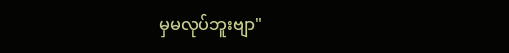မှမလုပ်ဘူးဗျာ"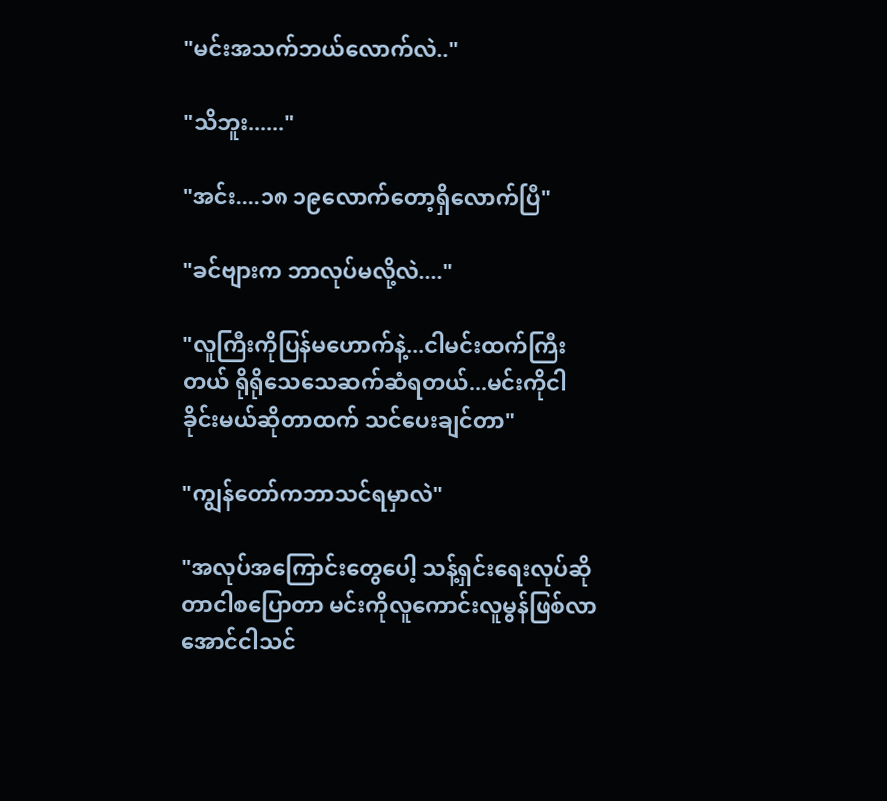"မင်းအသက်ဘယ်လောက်လဲ.."

"သိဘူး......"

"အင်း....၁၈ ၁၉လောက်တော့ရှိလောက်ပြီ"

"ခင်ဗျားက ဘာလုပ်မလို့လဲ...."

"လူကြီးကိုပြန်မဟောက်နဲ့...ငါမင်းထက်ကြီးတယ် ရိုရိုသေသေဆက်ဆံရတယ်...မင်းကိုငါခိုင်းမယ်ဆိုတာထက် သင်ပေးချင်တာ"

"ကျွန်တော်ကဘာသင်ရမှာလဲ"

"အလုပ်အကြောင်းတွေပေါ့ သန့်ရှင်းရေးလုပ်ဆိုတာငါစပြောတာ မင်းကိုလူကောင်းလူမွန်ဖြစ်လာအောင်ငါသင်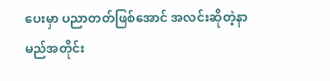ပေးမှာ ပညာတတ်ဖြစ်အောင် အလင်းဆိုတဲ့နာမည်အတိုင်း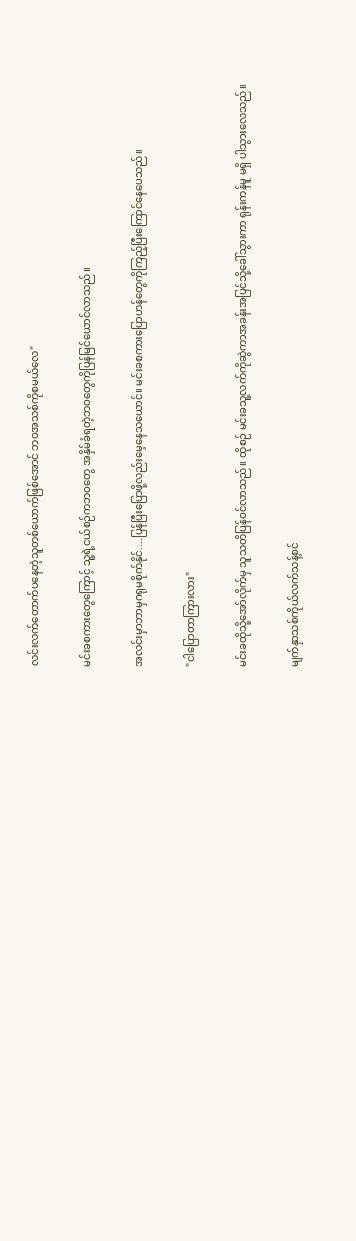လင်းလက်တောက်ပနေတဲ့သူတစ်ယောက်ဖြစ်အောင် ဘဝအသစ်ကိုစမယ်လေ"

မင်းခစကားတွေကြောင့် သူ့ရဲ့ငယ်စဉ်ကဘဝတွေ အနှိမ်ခံရတဲ့ဘဝတွေကိုပြန်မြင်ယောင်လာသည်။

အလင်းမှာဘာမှဂရုမစိုက်နိုင်....ပြန်ပြီးပြောဖို့လည်းမေ့နေသယောင်။ မင်းခစကားပြောဟန်တွေကိုကြည့်ပြီးကြောင်နေပေသည်။

"ငါပြောတာကြားလား"

မင်းခထိုသို့အော်လိုက်မှ သူသတိပြန်ဝင်လာသည်။ ထိုစဉ် မင်းခသူ့လက်ကိုဆွဲကာအခန်းအပြင်သို့ခေါ်သွားကာ ရုန်းကန်မူ မရှိ ပါသွားလေသည်။

မျက်နှာသစ်ကိုယ်လက်သန့်စင်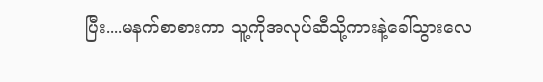ပြီး....မနက်စာစားကာ သူ့ကိုအလုပ်ဆီသို့ကားနဲ့ခေါ်သွားလေ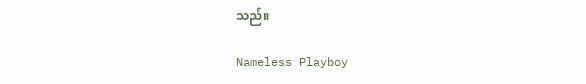သည်။

Nameless Playboy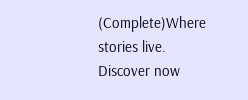(Complete)Where stories live. Discover now